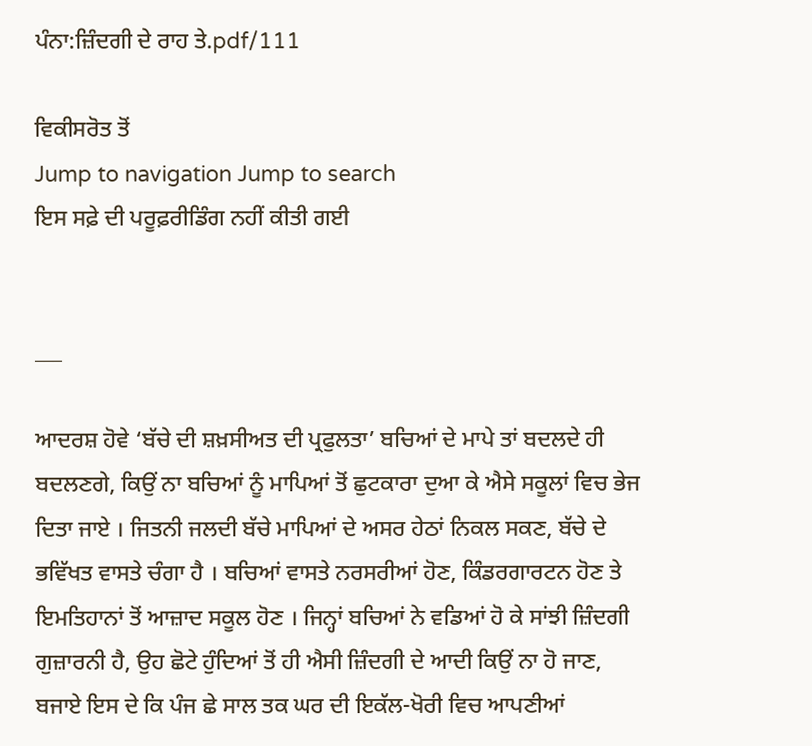ਪੰਨਾ:ਜ਼ਿੰਦਗੀ ਦੇ ਰਾਹ ਤੇ.pdf/111

ਵਿਕੀਸਰੋਤ ਤੋਂ
Jump to navigation Jump to search
ਇਸ ਸਫ਼ੇ ਦੀ ਪਰੂਫ਼ਰੀਡਿੰਗ ਨਹੀਂ ਕੀਤੀ ਗਈ


___

ਆਦਰਸ਼ ਹੋਵੇ ‘ਬੱਚੇ ਦੀ ਸ਼ਖ਼ਸੀਅਤ ਦੀ ਪ੍ਰਫੁਲਤਾ’ ਬਚਿਆਂ ਦੇ ਮਾਪੇ ਤਾਂ ਬਦਲਦੇ ਹੀ ਬਦਲਣਗੇ, ਕਿਉਂ ਨਾ ਬਚਿਆਂ ਨੂੰ ਮਾਪਿਆਂ ਤੋਂ ਛੁਟਕਾਰਾ ਦੁਆ ਕੇ ਐਸੇ ਸਕੂਲਾਂ ਵਿਚ ਭੇਜ ਦਿਤਾ ਜਾਏ । ਜਿਤਨੀ ਜਲਦੀ ਬੱਚੇ ਮਾਪਿਆਂ ਦੇ ਅਸਰ ਹੇਠਾਂ ਨਿਕਲ ਸਕਣ, ਬੱਚੇ ਦੇ ਭਵਿੱਖਤ ਵਾਸਤੇ ਚੰਗਾ ਹੈ । ਬਚਿਆਂ ਵਾਸਤੇ ਨਰਸਰੀਆਂ ਹੋਣ, ਕਿੰਡਰਗਾਰਟਨ ਹੋਣ ਤੇ ਇਮਤਿਹਾਨਾਂ ਤੋਂ ਆਜ਼ਾਦ ਸਕੂਲ ਹੋਣ । ਜਿਨ੍ਹਾਂ ਬਚਿਆਂ ਨੇ ਵਡਿਆਂ ਹੋ ਕੇ ਸਾਂਝੀ ਜ਼ਿੰਦਗੀ ਗੁਜ਼ਾਰਨੀ ਹੈ, ਉਹ ਛੋਟੇ ਹੁੰਦਿਆਂ ਤੋਂ ਹੀ ਐਸੀ ਜ਼ਿੰਦਗੀ ਦੇ ਆਦੀ ਕਿਉਂ ਨਾ ਹੋ ਜਾਣ, ਬਜਾਏ ਇਸ ਦੇ ਕਿ ਪੰਜ ਛੇ ਸਾਲ ਤਕ ਘਰ ਦੀ ਇਕੱਲ-ਖੋਰੀ ਵਿਚ ਆਪਣੀਆਂ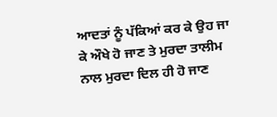ਆਦਤਾਂ ਨੂੰ ਪੱਕਿਆਂ ਕਰ ਕੇ ਉਹ ਜਾ ਕੇ ਔਖੇ ਹੋ ਜਾਣ ਤੇ ਮੁਰਦਾ ਤਾਲੀਮ ਨਾਲ ਮੁਰਦਾ ਦਿਲ ਹੀ ਹੋ ਜਾਣ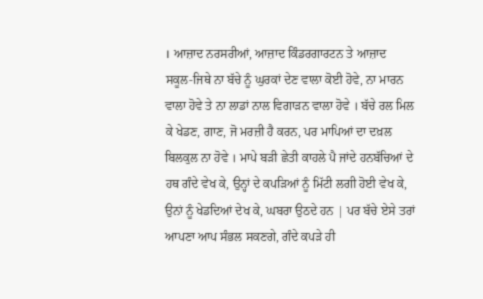। ਆਜ਼ਾਦ ਨਰਸਰੀਆਂ, ਆਜ਼ਾਦ ਕਿੰਡਰਗਾਰਟਨ ਤੇ ਆਜ਼ਾਦ ਸਕੂਲ-ਜਿਥੇ ਨਾ ਬੱਚੇ ਨੂੰ ਘੁਰਕਾਂ ਦੇਣ ਵਾਲਾ ਕੋਈ ਹੋਵੇ, ਨਾ ਮਾਰਨ ਵਾਲਾ ਹੋਵੇ ਤੇ ਨਾ ਲਾਡਾਂ ਨਾਲ ਵਿਗਾੜਨ ਵਾਲਾ ਹੋਵੇ । ਬੱਚੇ ਰਲ ਮਿਲ ਕੇ ਖੇਡਣ, ਗਾਣ, ਜੋ ਮਰਜ਼ੀ ਹੈ ਕਰਨ, ਪਰ ਮਾਪਿਆਂ ਦਾ ਦਖ਼ਲ ਬਿਲਕੁਲ ਨਾ ਹੋਵੇ । ਮਾਪੇ ਬੜੀ ਛੇਤੀ ਕਾਹਲੇ ਪੈ ਜਾਂਦੇ ਹਨਬੱਚਿਆਂ ਦੇ ਹਥ ਗੰਦੇ ਵੇਖ ਕੇ, ਉਨ੍ਹਾਂ ਦੇ ਕਪੜਿਆਂ ਨੂੰ ਮਿੱਟੀ ਲਗੀ ਹੋਈ ਵੇਖ ਕੇ, ਉਨਾਂ ਨੂੰ ਖੇਡਦਿਆਂ ਦੇਖ ਕੇ, ਘਬਰਾ ਉਠਦੇ ਹਨ | ਪਰ ਬੱਚੇ ਏਸੇ ਤਰਾਂ ਆਪਣਾ ਆਪ ਸੰਭਲ ਸਕਣਗੇ, ਗੰਦੇ ਕਪੜੇ ਹੀ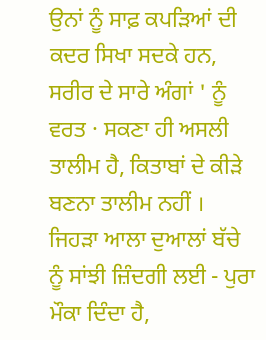ਉਨਾਂ ਨੂੰ ਸਾਫ਼ ਕਪੜਿਆਂ ਦੀ ਕਦਰ ਸਿਖਾ ਸਦਕੇ ਹਨ, ਸਰੀਰ ਦੇ ਸਾਰੇ ਅੰਗਾਂ ' ਨੂੰ ਵਰਤ · ਸਕਣਾ ਹੀ ਅਸਲੀ ਤਾਲੀਮ ਹੈ, ਕਿਤਾਬਾਂ ਦੇ ਕੀੜੇ ਬਣਨਾ ਤਾਲੀਮ ਨਹੀਂ । ਜਿਹੜਾ ਆਲਾ ਦੁਆਲਾਂ ਬੱਚੇ ਨੂੰ ਸਾਂਝੀ ਜ਼ਿੰਦਗੀ ਲਈ - ਪੁਰਾ ਮੌਕਾ ਦਿੰਦਾ ਹੈ,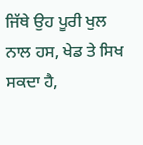ਜਿੱਥੇ ਉਹ ਪੂਰੀ ਖੁਲ ਨਾਲ ਹਸ, ਖੇਡ ਤੇ ਸਿਖ ਸਕਦਾ ਹੈ,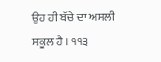ਉਹ ਹੀ ਬੱਚੇ ਦਾ ਅਸਲੀ ਸਕੂਲ ਹੈ । ੧੧੩